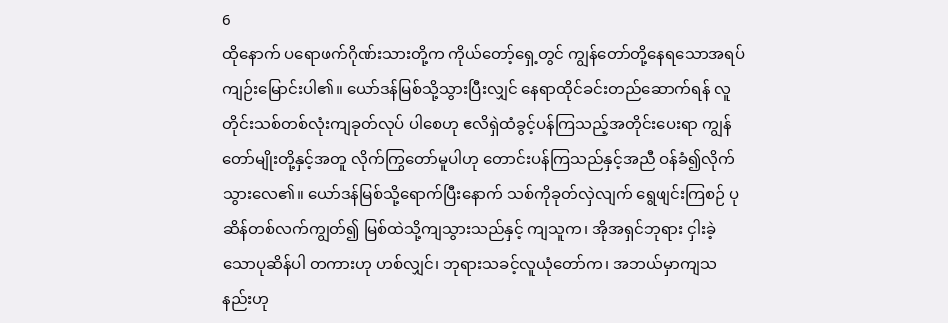6
ထိုနောက် ပရောဖက်ဂိုဏ်းသားတို့က ကိုယ်တော့်ရှေ့တွင် ကျွန်တော်တို့နေရသောအရပ် ကျဉ်းမြောင်းပါ၏။ ယော်ဒန်မြစ်သို့သွားပြီးလျှင် နေရာထိုင်ခင်းတည်ဆောက်ရန် လူတိုင်းသစ်တစ်လုံးကျခုတ်လုပ် ပါစေဟု ဧလိရှဲထံခွင့်ပန်ကြသည့်အတိုင်းပေးရာ ကျွန်တော်မျိုးတို့နှင့်အတူ လိုက်ကြွတော်မူပါဟု တောင်းပန်ကြသည်နှင့်အညီ ဝန်ခံ၍လိုက်သွားလေ၏။ ယော်ဒန်မြစ်သို့ရောက်ပြီးနောက် သစ်ကိုခုတ်လှဲလျက် ရွေဖျင်းကြစဉ် ပုဆိန်တစ်လက်ကျွတ်၍ မြစ်ထဲသို့ကျသွားသည်နှင့် ကျသူက၊ အိုအရှင်ဘုရား ငှါးခဲ့သောပုဆိန်ပါ တကားဟု ဟစ်လျှင်၊ ဘုရားသခင့်လူယုံတော်က၊ အဘယ်မှာကျသနည်းဟု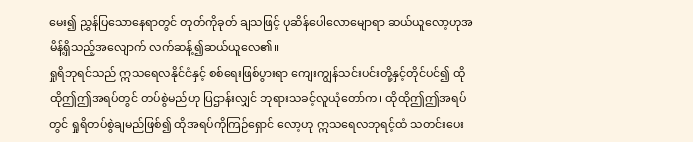မေး၍ ညွှန်ပြသောနေရာတွင် တုတ်ကိုခုတ် ချသဖြင့် ပုဆိန်ပေါလောမျောရာ ဆယ်ယူလော့ဟုအမိန့်ရှိသည့်အလျောက် လက်ဆန့်၍ဆယ်ယူလေ၏။
ရှုရိဘုရင်သည် ဣသရေလနိုင်ငံနှင့် စစ်ရေးဖြစ်ပွားရာ ကျေးကျွန်သင်းပင်းတို့နှင့်တိုင်ပင်၍ ထိုထိုဤဤအရပ်တွင် တပ်စွဲမည်ဟု ပြဌာန်းလျှင် ဘုရားသခင့်လူယုံတော်က၊ ထိုထိုဤဤအရပ်တွင် ရှုရိတပ်စွဲချမည်ဖြစ်၍ ထိုအရပ်ကိုကြဉ်ရှောင် လော့ဟု ဣသရေလဘုရင့်ထံ သတင်းပေး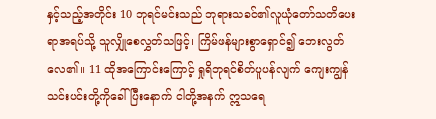နှင့်သည့်အတိုင်း 10 ဘုရင်မင်းသည် ဘုရားသခင်၏လူယုံတော်သတိပေးရာအရပ်သို့ သူလျှိုစေလွှတ်သဖြင့်၊ ကြိမ်ဖန်များစွာရှောင်၍ ဘေးလွတ်လေ၏။ 11 ထိုအကြောင်းကြောင့် ရှုရိဘုရင်စိတ်ပူပန်လျက် ကျေးကျွန်သင်းပင်းတို့ကိုခေါ်ပြီးနောက် ငါတို့အနက် ဣသရေ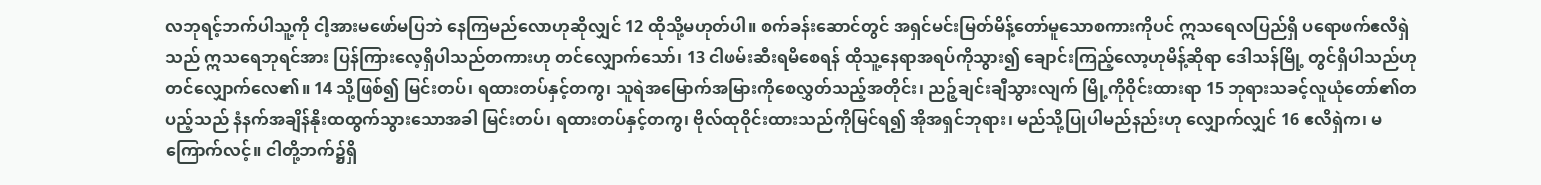လဘုရင့်ဘက်ပါသူ့ကို ငါ့အားမဖော်မပြဘဲ နေကြမည်လောဟုဆိုလျှင် 12 ထိုသို့မဟုတ်ပါ။ စက်ခန်းဆောင်တွင် အရှင်မင်းမြတ်မိန့်တော်မူသောစကားကိုပင် ဣသရေလပြည်ရှိ ပရောဖက်ဧလိရှဲသည် ဣသရေဘုရင်အား ပြန်ကြားလေ့ရှိပါသည်တကားဟု တင်လျှောက်သော်၊ 13 ငါဖမ်းဆီးရမိစေရန် ထိုသူ့နေရာအရပ်ကိုသွား၍ ချောင်းကြည့်လော့ဟုမိန့်ဆိုရာ ဒေါသန်မြို့ တွင်ရှိပါသည်ဟု တင်လျှောက်လေ၏။ 14 သို့ဖြစ်၍ မြင်းတပ်၊ ရထားတပ်နှင့်တကွ၊ သူရဲအမြောက်အမြားကိုစေလွှတ်သည့်အတိုင်း၊ ညဉ့်ချင်းချီသွားလျက် မြို့ကိုဝိုင်းထားရာ 15 ဘုရားသခင့်လူယုံတော်၏တပည့်သည် နံနက်အချိန်နိုးထထွက်သွားသောအခါ မြင်းတပ်၊ ရထားတပ်နှင့်တကွ၊ ဗိုလ်ထုဝိုင်းထားသည်ကိုမြင်ရ၍ အိုအရှင်ဘုရား၊ မည်သို့ပြုပါမည်နည်းဟု လျှောက်လျှင် 16 ဧလိရှဲက၊ မကြောက်လင့်။ ငါတို့ဘက်၌ရှိ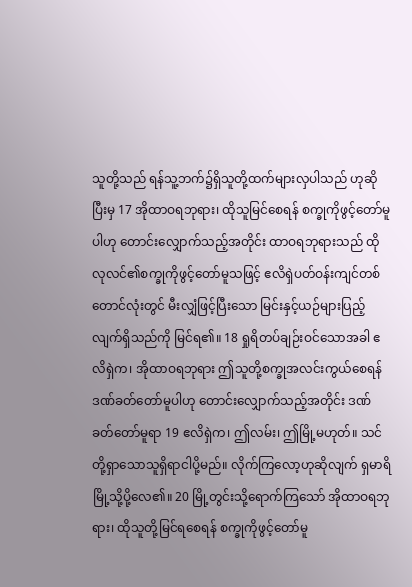သူတို့သည် ရန်သူ့ဘက်၌ရှိသူတို့ထက်များလှပါသည် ဟုဆိုပြီးမှ 17 အိုထာဝရဘုရား၊ ထိုသူမြင်စေရန် စက္ခုကိုဖွင့်တော်မူပါဟု တောင်းလျှောက်သည့်အတိုင်း ထာဝရဘုရားသည် ထိုလုလင်၏စက္ခုကိုဖွင့်တော်မူသဖြင့် ဧလိရှဲပတ်ဝန်းကျင်တစ်တောင်လုံးတွင် မီးလျှံဖြင့်ပြီးသော မြင်းနှင့်ယဉ်များပြည့်လျက်ရှိသည်ကို မြင်ရ၏။ 18 ရှုရိတပ်ချဉ်းဝင်သောအခါ ဧလိရှဲက၊ အိုထာဝရဘုရား ဤသူတို့စက္ခုအလင်းကွယ်စေရန် ဒဏ်ခတ်တော်မူပါဟု တောင်းလျှောက်သည့်အတိုင်း ဒဏ်ခတ်တော်မူရာ 19 ဧလိရှဲက၊ ဤလမ်း၊ ဤမြို့မဟုတ်။ သင်တို့ရှာသောသူရှိရာငါပို့မည်။ လိုက်ကြလော့ဟုဆိုလျက် ရှမာရိမြို့သို့ပို့လေ၏။ 20 မြို့တွင်းသို့ရောက်ကြသော် အိုထာဝရဘုရား၊ ထိုသူတို့မြင်ရစေရန် စက္ခုကိုဖွင့်တော်မူ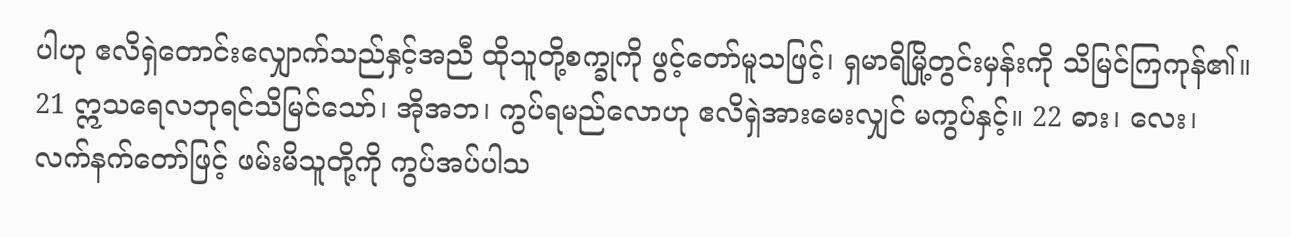ပါဟု ဧလိရှဲတောင်းလျှောက်သည်နှင့်အညီ ထိုသူတို့စက္ခုကို ဖွင့်တော်မူသဖြင့်၊ ရှမာရိမြို့တွင်းမှန်းကို သိမြင်ကြကုန်၏။ 21 ဣသရေလဘုရင်သိမြင်သော်၊ အိုအဘ၊ ကွပ်ရမည်လောဟု ဧလိရှဲအားမေးလျှင် မကွပ်နှင့်။ 22 ဓား၊ လေး၊ လက်နက်တော်ဖြင့် ဖမ်းမိသူတို့ကို ကွပ်အပ်ပါသ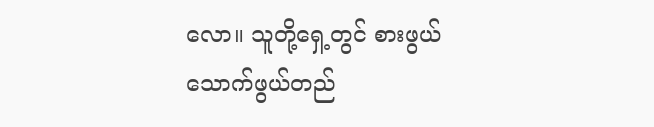လော။ သူတို့ရှေ့တွင် စားဖွယ် သောက်ဖွယ်တည်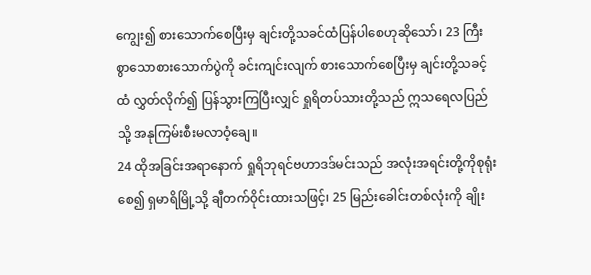ကျွေး၍ စားသောက်စေပြီးမှ ချင်းတို့သခင်ထံပြန်ပါစေဟုဆိုသော်၊ 23 ကြီးစွာသောစားသောက်ပွဲကို ခင်းကျင်းလျက် စားသောက်စေပြီးမှ ချင်းတို့သခင့်ထံ လွှတ်လိုက်၍ ပြန်သွားကြပြီးလျှင် ရှုရိတပ်သားတို့သည် ဣသရေလပြည်သို့ အနုကြမ်းစီးမလာဝံ့ချေ။
24 ထိုအခြင်းအရာနောက် ရှုရိဘုရင်ဗဟာဒဒ်မင်းသည် အလုံးအရင်းတို့ကိုစုရုံးစေ၍ ရှမာရိမြို့သို့ ချီတက်ဝိုင်းထားသဖြင့်၊ 25 မြည်းခေါင်းတစ်လုံးကို ချိုး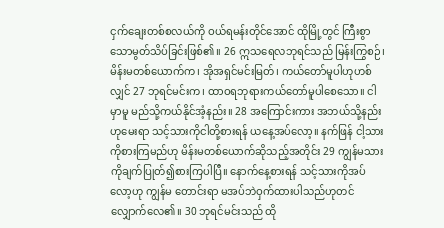ငှက်ချေးတစ်စလယ်ကို ဝယ်ရမန်းတိုင်အောင် ထိုမြို့တွင် ကြီးစွာသောမွတ်သိပ်ခြင်းဖြစ်၏။ 26 ဣသရေလဘုရင်သည် မြန်းကြွစဉ်၊ မိန်းမတစ်ယောက်က၊ အိုအရှင်မင်းမြတ်၊ ကယ်တော်မူပါဟုဟစ်လျှင် 27 ဘုရင်မင်းက၊ ထာဝရဘုရားကယ်တော်မူပါစေသော။ ငါမှာမူ မည်သို့ကယ်နိုင်အံ့နည်း။ 28 အကြောင်းကား အဘယ်သို့နည်းဟုမေးရာ သင့်သားကိုငါတို့စားရန် ယနေ့အပ်လော့။ နက်ဖြန် ငါ့သားကိုစားကြမည်ဟု မိန်းမတစ်ယောက်ဆိုသည့်အတိုင်း 29 ကျွန်မသားကိုချက်ပြုတ်၍စားကြပါပြီ။ နောက်နေ့စားရန် သင့်သားကိုအပ်လော့ဟု ကျွန်မ တောင်းရာ မအပ်ဘဲဝှက်ထားပါသည်ဟုတင်လျှောက်လေ၏။ 30 ဘုရင်မင်းသည် ထို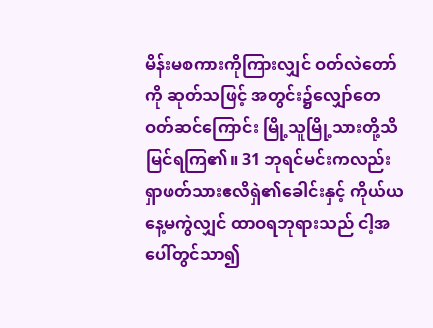မိန်းမစကားကိုကြားလျှင် ဝတ်လဲတော်ကို ဆုတ်သဖြင့် အတွင်း၌လျှော်တေဝတ်ဆင်ကြောင်း မြို့သူမြို့သားတို့သိမြင်ရကြ၏။ 31 ဘုရင်မင်းကလည်း ရှာဖတ်သားဧလိရှဲ၏ခေါင်းနှင့် ကိုယ်ယနေ့မကွဲလျှင် ထာဝရဘုရားသည် ငါ့အပေါ်တွင်သာ၍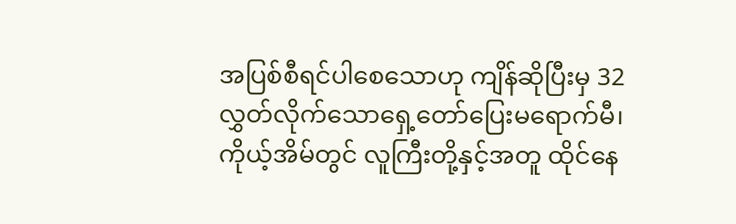အပြစ်စီရင်ပါစေသောဟု ကျိန်ဆိုပြီးမှ 32 လွှတ်လိုက်သောရှေ့တော်ပြေးမရောက်မီ၊ ကိုယ့်အိမ်တွင် လူကြီးတို့နှင့်အတူ ထိုင်နေ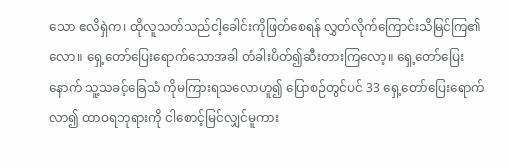သော ဧလိရှဲက၊ ထိုလူသတ်သည်ငါ့ခေါင်းကိုဖြတ်စေရန် လွှတ်လိုက်ကြောင်းသိမြင်ကြ၏လော။ ရှေ့တော်ပြေးရောက်သောအခါ တံခါးပိတ်၍ဆီးတားကြလော့။ ရှေ့တော်ပြေးနောက် သူ့သခင့်ခြေသံ ကိုမကြားရသလောဟူ၍ ပြောစဉ်တွင်ပင် 33 ရှေ့တော်ပြေးရောက်လာ၍ ထာဝရဘုရားကို ငါစောင့်မြင်လျှင်မူကား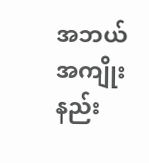အဘယ်အကျိုးနည်း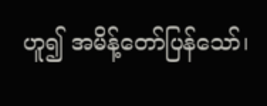ဟူ၍ အမိန့်တော်ပြန်သော်၊